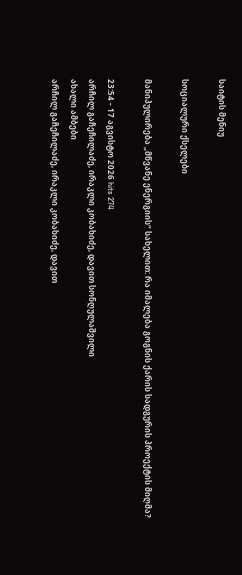საიტის მენიუ

სოციალური ქსელები

მანიპულირება „მწვანე ენერგიის“ სახელით: რა იმალება გოგნის ქარის სადგურის პროექტის მიღმა?

23:54 - 17 აგვისტო 2026 hits 274
არჩილ გაჩეჩილაძე, ირაკლი კობახიძე, დავით სონღულაშვილი
ახალი ამბები
არჩილ გაჩეჩილაძე, ირაკლი კობახიძე, დავით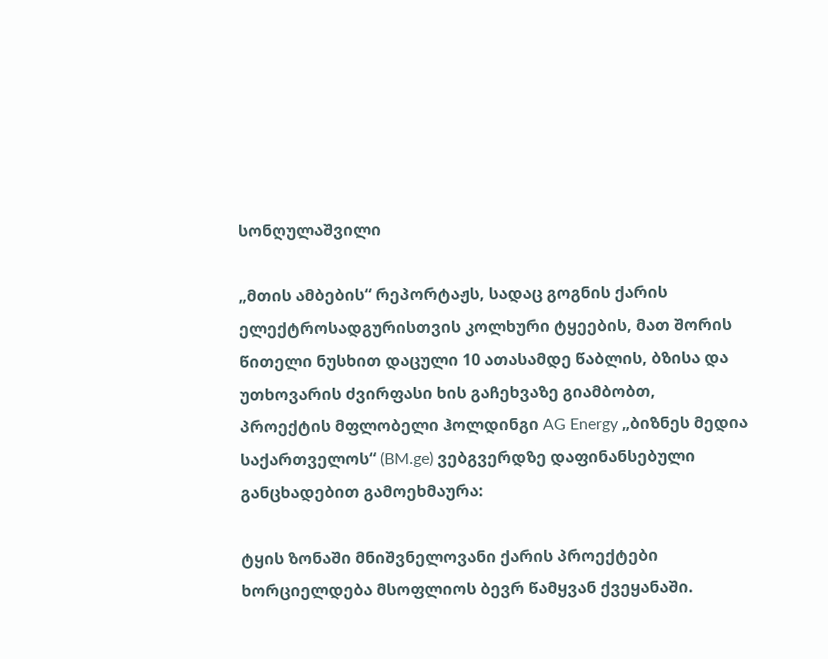სონღულაშვილი

„მთის ამბების“ რეპორტაჟს, სადაც გოგნის ქარის ელექტროსადგურისთვის კოლხური ტყეების, მათ შორის წითელი ნუსხით დაცული 10 ათასამდე წაბლის, ბზისა და უთხოვარის ძვირფასი ხის გაჩეხვაზე გიამბობთ, პროექტის მფლობელი ჰოლდინგი AG Energy „ბიზნეს მედია საქართველოს“ (BM.ge) ვებგვერდზე დაფინანსებული განცხადებით გამოეხმაურა:

ტყის ზონაში მნიშვნელოვანი ქარის პროექტები ხორციელდება მსოფლიოს ბევრ წამყვან ქვეყანაში.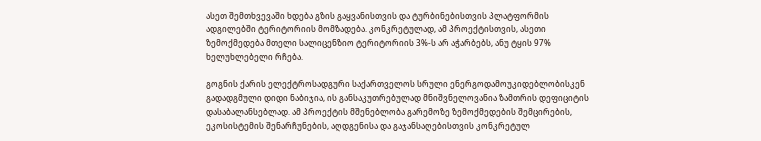ასეთ შემთხვევაში ხდება გზის გაყვანისთვის და ტურბინებისთვის პლატფორმის ადგილებში ტერიტორიის მომზადება. კონკრეტულად, ამ პროექტისთვის, ასეთი ზემოქმედება მთელი სალიცენზიო ტერიტორიის 3%-ს არ აჭარბებს, ანუ ტყის 97% ხელუხლებელი რჩება.

გოგნის ქარის ელექტროსადგური საქართველოს სრული ენერგოდამოუკიდებლობისკენ გადადგმული დიდი ნაბიჯია, ის განსაკუთრებულად მნიშვნელოვანია ზამთრის დეფიციტის დასაბალანსებლად. ამ პროექტის მშენებლობა გარემოზე ზემოქმედების შემცირების, ეკოსისტემის შენარჩუნების, აღდგენისა და გაჯანსაღებისთვის კონკრეტულ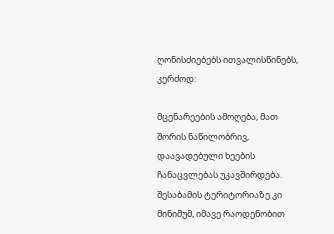ღონისძიებებს ითვალისწინებს, კერძოდ:

მცენარეების ამოღება, მათ შორის ნაწილობრივ, დაავადებული ხეების ჩანაცვლებას უკავშირდება. შესაბამის ტერიტორიაზე კი მინიმუმ, იმავე რაოდენობით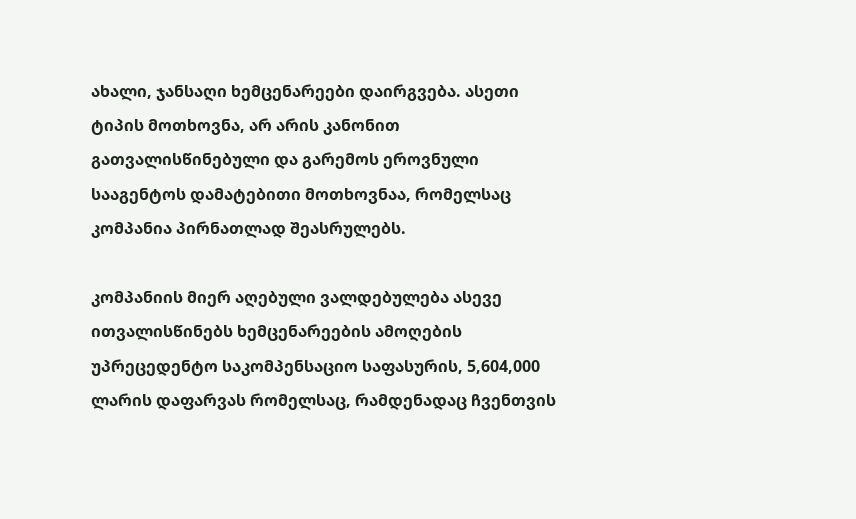ახალი, ჯანსაღი ხემცენარეები დაირგვება. ასეთი ტიპის მოთხოვნა, არ არის კანონით გათვალისწინებული და გარემოს ეროვნული სააგენტოს დამატებითი მოთხოვნაა, რომელსაც კომპანია პირნათლად შეასრულებს.

კომპანიის მიერ აღებული ვალდებულება ასევე ითვალისწინებს ხემცენარეების ამოღების უპრეცედენტო საკომპენსაციო საფასურის, 5,604,000 ლარის დაფარვას რომელსაც, რამდენადაც ჩვენთვის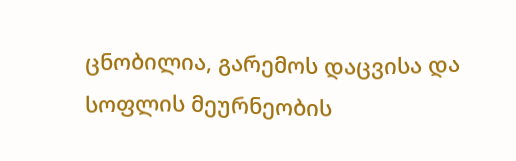ცნობილია, გარემოს დაცვისა და სოფლის მეურნეობის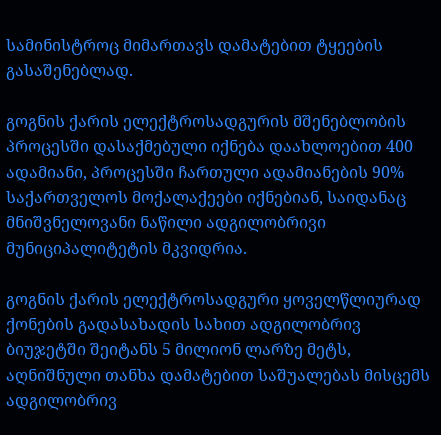სამინისტროც მიმართავს დამატებით ტყეების გასაშენებლად.

გოგნის ქარის ელექტროსადგურის მშენებლობის პროცესში დასაქმებული იქნება დაახლოებით 400 ადამიანი, პროცესში ჩართული ადამიანების 90% საქართველოს მოქალაქეები იქნებიან, საიდანაც მნიშვნელოვანი ნაწილი ადგილობრივი მუნიციპალიტეტის მკვიდრია.

გოგნის ქარის ელექტროსადგური ყოველწლიურად ქონების გადასახადის სახით ადგილობრივ ბიუჯეტში შეიტანს 5 მილიონ ლარზე მეტს, აღნიშნული თანხა დამატებით საშუალებას მისცემს ადგილობრივ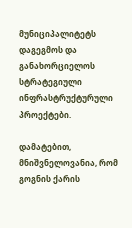მუნიციპალიტეტს დაგეგმოს და განახორციელოს სტრატეგიული ინფრასტრუქტურული პროექტები.

დამატებით, მნიშვნელოვანია, რომ გოგნის ქარის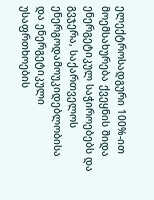ელექტროსადგური 100%-ით მოემსახურება ქვეყნის შიდა ენერგეტიკულ საჭიროებებს და გვჯერა, საქართველოს ენერგოდამოუკიდებლობისა და ენერგეტიკული უსაფრთხოების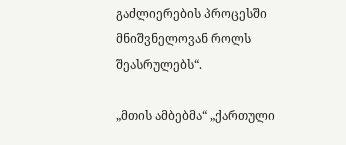გაძლიერების პროცესში მნიშვნელოვან როლს შეასრულებს“.

„მთის ამბებმა“ „ქართული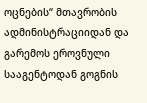ოცნების“ მთავრობის ადმინისტრაციიდან და გარემოს ეროვნული სააგენტოდან გოგნის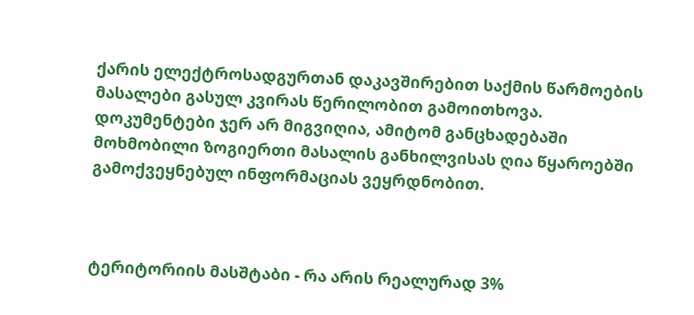ქარის ელექტროსადგურთან დაკავშირებით საქმის წარმოების მასალები გასულ კვირას წერილობით გამოითხოვა. დოკუმენტები ჯერ არ მიგვიღია, ამიტომ განცხადებაში მოხმობილი ზოგიერთი მასალის განხილვისას ღია წყაროებში გამოქვეყნებულ ინფორმაციას ვეყრდნობით.



ტერიტორიის მასშტაბი - რა არის რეალურად 3%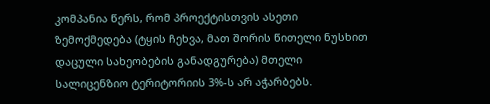კომპანია წერს, რომ პროექტისთვის ასეთი ზემოქმედება (ტყის ჩეხვა, მათ შორის წითელი ნუსხით დაცული სახეობების განადგურება) მთელი სალიცენზიო ტერიტორიის 3%-ს არ აჭარბებს.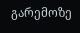გარემოზე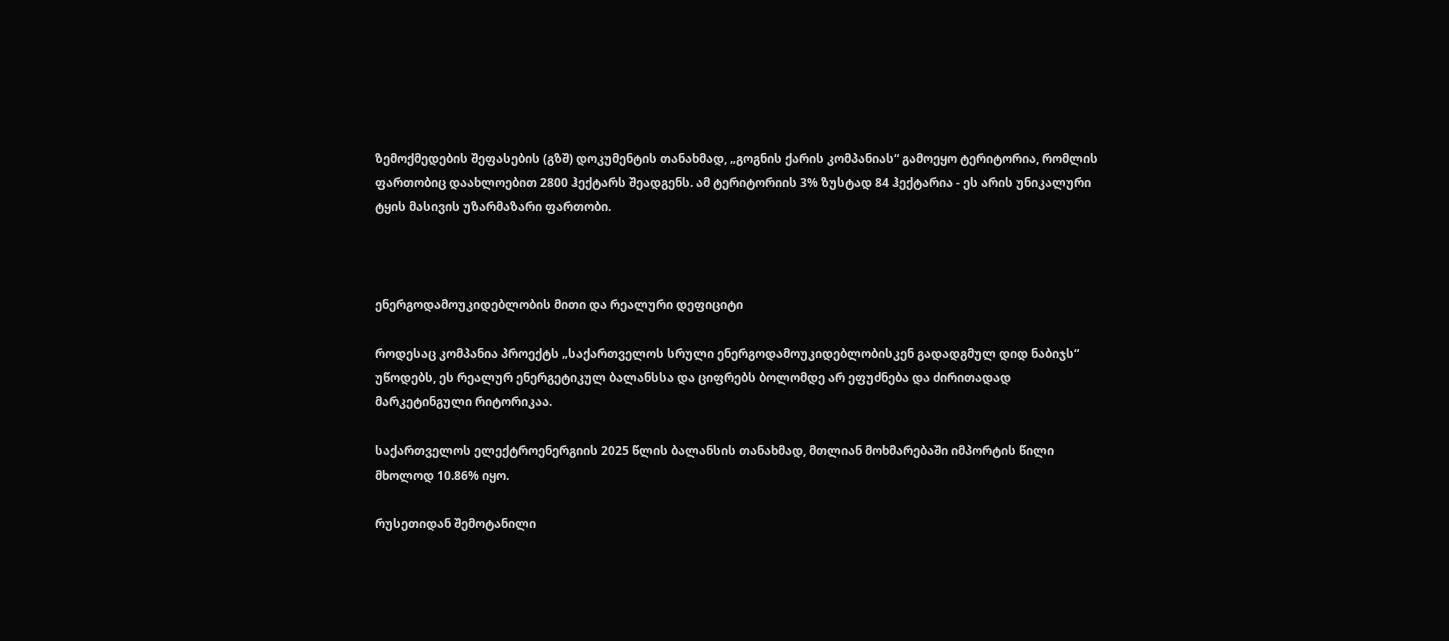ზემოქმედების შეფასების (გზშ) დოკუმენტის თანახმად, „გოგნის ქარის კომპანიას“ გამოეყო ტერიტორია, რომლის ფართობიც დაახლოებით 2800 ჰექტარს შეადგენს. ამ ტერიტორიის 3% ზუსტად 84 ჰექტარია - ეს არის უნიკალური ტყის მასივის უზარმაზარი ფართობი.



ენერგოდამოუკიდებლობის მითი და რეალური დეფიციტი

როდესაც კომპანია პროექტს „საქართველოს სრული ენერგოდამოუკიდებლობისკენ გადადგმულ დიდ ნაბიჯს“ უწოდებს, ეს რეალურ ენერგეტიკულ ბალანსსა და ციფრებს ბოლომდე არ ეფუძნება და ძირითადად მარკეტინგული რიტორიკაა.

საქართველოს ელექტროენერგიის 2025 წლის ბალანსის თანახმად, მთლიან მოხმარებაში იმპორტის წილი მხოლოდ 10.86% იყო.

რუსეთიდან შემოტანილი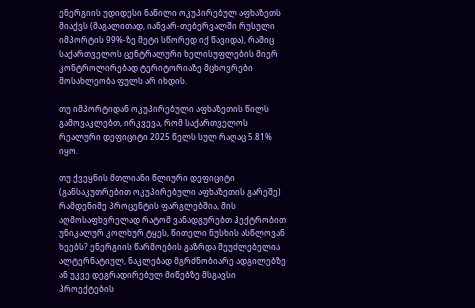ენერგიის უდიდესი ნაწილი ოკუპირებულ აფხაზეთს მიაქვს (მაგალითად, იანვარ-თებერვალში რუსული იმპორტის 99%-ზე მეტი სწორედ იქ წავიდა), რაშიც საქართველოს ცენტრალური ხელისუფლების მიერ კონტროლირებად ტერიტორიაზე მცხოვრები მოსახლეობა ფულს არ იხდის.

თუ იმპორტიდან ოკუპირებული აფხაზეთის წილს გამოვაკლებთ, ირკვევა, რომ საქართველოს რეალური დეფიციტი 2025 წელს სულ რაღაც 5.81% იყო.

თუ ქვეყნის მთლიანი წლიური დეფიციტი (განსაკუთრებით ოკუპირებული აფხაზეთის გარეშე) რამდენიმე პროცენტის ფარგლებშია, მის აღმოსაფხვრელად რატომ ვანადგურებთ ჰექტრობით უნიკალურ კოლხურ ტყეს, წითელი ნუსხის ასწლოვან ხეებს? ენერგიის წარმოების გაზრდა შეუძლებელია ალტერნატიულ, ნაკლებად მგრძნობიარე ადგილებზე ან უკვე დეგრადირებულ მიწებზე მსგავსი პროექტების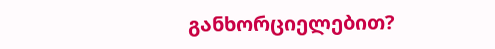განხორციელებით?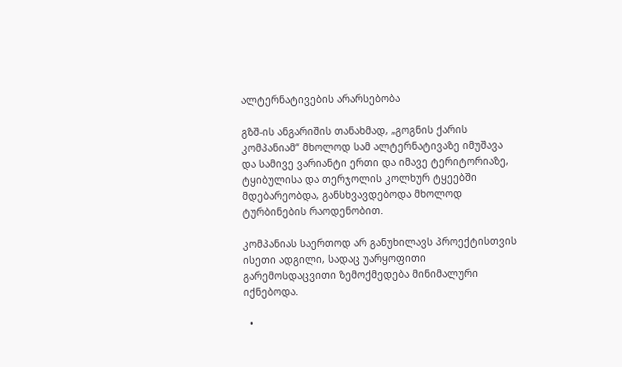ალტერნატივების არარსებობა

გზშ-ის ანგარიშის თანახმად, „გოგნის ქარის კომპანიამ“ მხოლოდ სამ ალტერნატივაზე იმუშავა და სამივე ვარიანტი ერთი და იმავე ტერიტორიაზე, ტყიბულისა და თერჯოლის კოლხურ ტყეებში მდებარეობდა, განსხვავდებოდა მხოლოდ ტურბინების რაოდენობით.

კომპანიას საერთოდ არ განუხილავს პროექტისთვის ისეთი ადგილი, სადაც უარყოფითი გარემოსდაცვითი ზემოქმედება მინიმალური იქნებოდა.

  •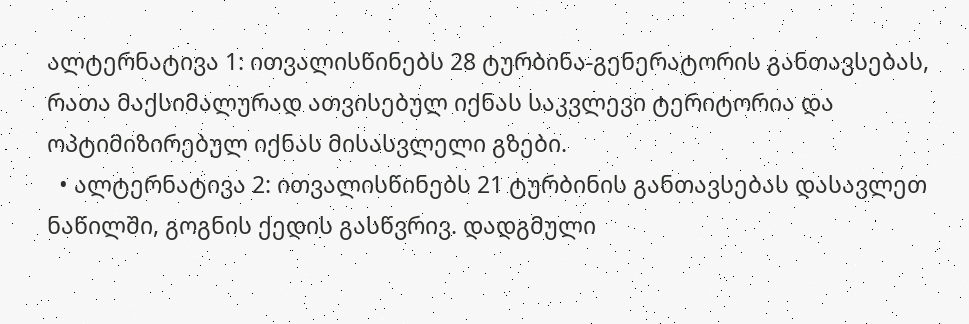ალტერნატივა 1: ითვალისწინებს 28 ტურბინა-გენერატორის განთავსებას, რათა მაქსიმალურად ათვისებულ იქნას საკვლევი ტერიტორია და ოპტიმიზირებულ იქნას მისასვლელი გზები.
  • ალტერნატივა 2: ითვალისწინებს 21 ტურბინის განთავსებას დასავლეთ ნაწილში, გოგნის ქედის გასწვრივ. დადგმული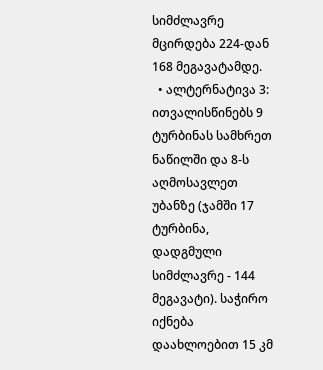სიმძლავრე მცირდება 224-დან 168 მეგავატამდე.
  • ალტერნატივა 3: ითვალისწინებს 9 ტურბინას სამხრეთ ნაწილში და 8-ს აღმოსავლეთ უბანზე (ჯამში 17 ტურბინა, დადგმული სიმძლავრე - 144 მეგავატი). საჭირო იქნება დაახლოებით 15 კმ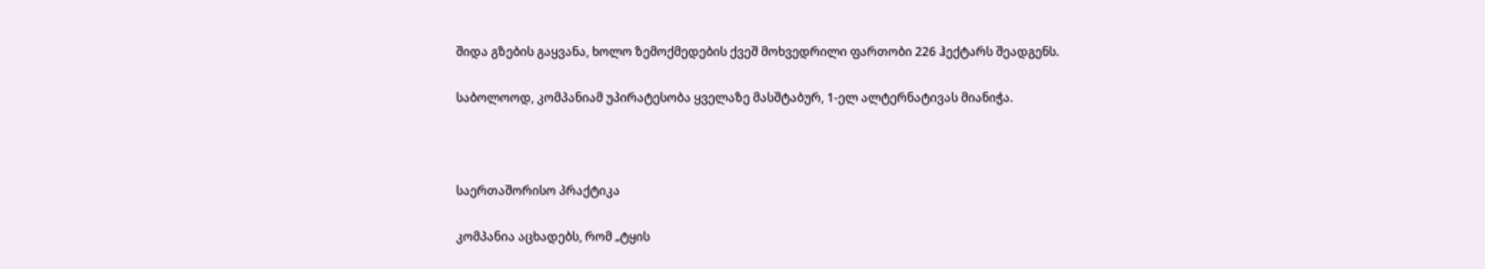შიდა გზების გაყვანა, ხოლო ზემოქმედების ქვეშ მოხვედრილი ფართობი 226 ჰექტარს შეადგენს.

საბოლოოდ, კომპანიამ უპირატესობა ყველაზე მასშტაბურ, 1-ელ ალტერნატივას მიანიჭა.



საერთაშორისო პრაქტიკა

კომპანია აცხადებს, რომ „ტყის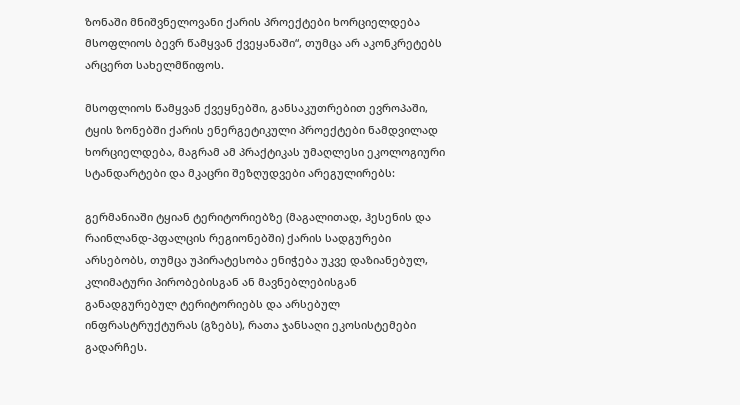ზონაში მნიშვნელოვანი ქარის პროექტები ხორციელდება მსოფლიოს ბევრ წამყვან ქვეყანაში“, თუმცა არ აკონკრეტებს არცერთ სახელმწიფოს.

მსოფლიოს წამყვან ქვეყნებში, განსაკუთრებით ევროპაში, ტყის ზონებში ქარის ენერგეტიკული პროექტები ნამდვილად ხორციელდება, მაგრამ ამ პრაქტიკას უმაღლესი ეკოლოგიური სტანდარტები და მკაცრი შეზღუდვები არეგულირებს:

გერმანიაში ტყიან ტერიტორიებზე (მაგალითად, ჰესენის და რაინლანდ-პფალცის რეგიონებში) ქარის სადგურები არსებობს, თუმცა უპირატესობა ენიჭება უკვე დაზიანებულ, კლიმატური პირობებისგან ან მავნებლებისგან განადგურებულ ტერიტორიებს და არსებულ ინფრასტრუქტურას (გზებს), რათა ჯანსაღი ეკოსისტემები გადარჩეს.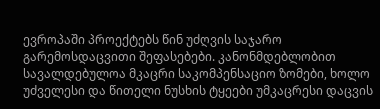ევროპაში პროექტებს წინ უძღვის საჯარო გარემოსდაცვითი შეფასებები. კანონმდებლობით სავალდებულოა მკაცრი საკომპენსაციო ზომები, ხოლო უძველესი და წითელი ნუსხის ტყეები უმკაცრესი დაცვის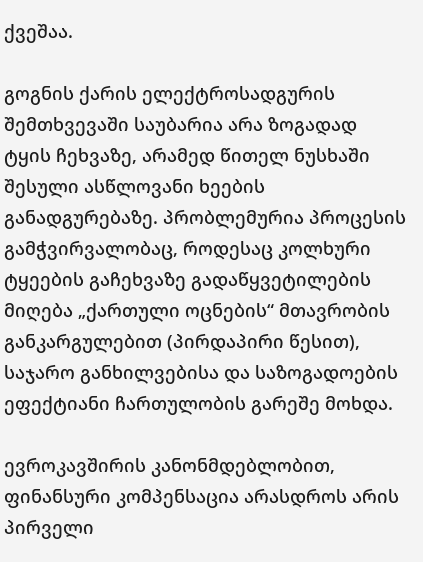ქვეშაა.

გოგნის ქარის ელექტროსადგურის შემთხვევაში საუბარია არა ზოგადად ტყის ჩეხვაზე, არამედ წითელ ნუსხაში შესული ასწლოვანი ხეების განადგურებაზე. პრობლემურია პროცესის გამჭვირვალობაც, როდესაც კოლხური ტყეების გაჩეხვაზე გადაწყვეტილების მიღება „ქართული ოცნების“ მთავრობის განკარგულებით (პირდაპირი წესით), საჯარო განხილვებისა და საზოგადოების ეფექტიანი ჩართულობის გარეშე მოხდა.

ევროკავშირის კანონმდებლობით, ფინანსური კომპენსაცია არასდროს არის პირველი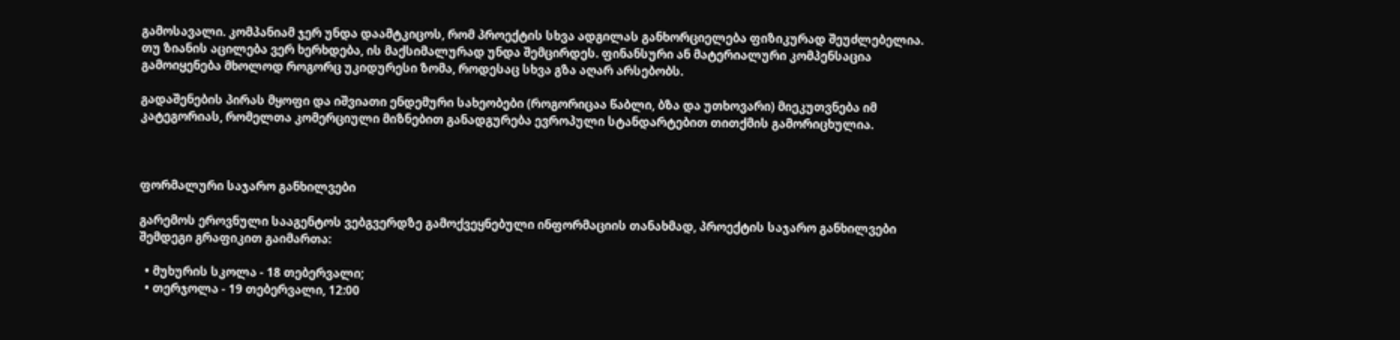გამოსავალი. კომპანიამ ჯერ უნდა დაამტკიცოს, რომ პროექტის სხვა ადგილას განხორციელება ფიზიკურად შეუძლებელია. თუ ზიანის აცილება ვერ ხერხდება, ის მაქსიმალურად უნდა შემცირდეს. ფინანსური ან მატერიალური კომპენსაცია გამოიყენება მხოლოდ როგორც უკიდურესი ზომა, როდესაც სხვა გზა აღარ არსებობს.

გადაშენების პირას მყოფი და იშვიათი ენდემური სახეობები (როგორიცაა წაბლი, ბზა და უთხოვარი) მიეკუთვნება იმ კატეგორიას, რომელთა კომერციული მიზნებით განადგურება ევროპული სტანდარტებით თითქმის გამორიცხულია.



ფორმალური საჯარო განხილვები

გარემოს ეროვნული სააგენტოს ვებგვერდზე გამოქვეყნებული ინფორმაციის თანახმად, პროექტის საჯარო განხილვები შემდეგი გრაფიკით გაიმართა:

  • მუხურის სკოლა - 18 თებერვალი;
  • თერჯოლა - 19 თებერვალი, 12:00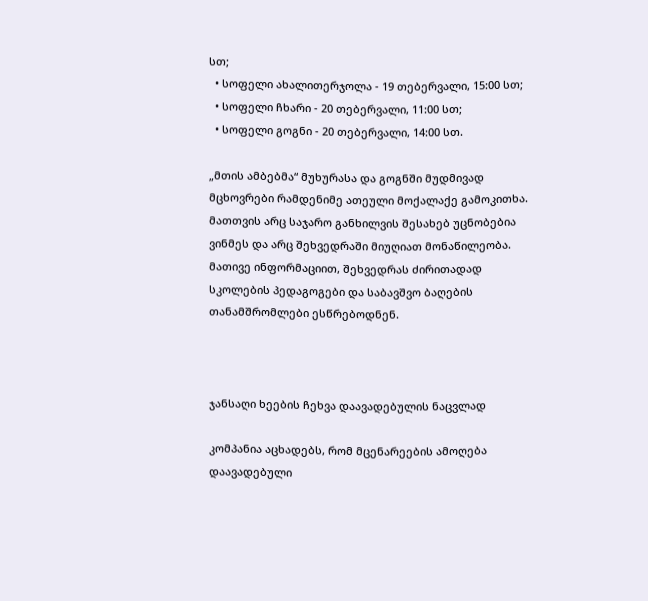სთ;
  • სოფელი ახალითერჯოლა - 19 თებერვალი, 15:00 სთ;
  • სოფელი ჩხარი - 20 თებერვალი, 11:00 სთ;
  • სოფელი გოგნი - 20 თებერვალი, 14:00 სთ.

„მთის ამბებმა“ მუხურასა და გოგნში მუდმივად მცხოვრები რამდენიმე ათეული მოქალაქე გამოკითხა. მათთვის არც საჯარო განხილვის შესახებ უცნობებია ვინმეს და არც შეხვედრაში მიუღიათ მონაწილეობა. მათივე ინფორმაციით, შეხვედრას ძირითადად სკოლების პედაგოგები და საბავშვო ბაღების თანამშრომლები ესწრებოდნენ.



ჯანსაღი ხეების ჩეხვა დაავადებულის ნაცვლად

კომპანია აცხადებს, რომ მცენარეების ამოღება დაავადებული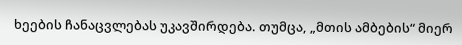ხეების ჩანაცვლებას უკავშირდება. თუმცა, „მთის ამბების“ მიერ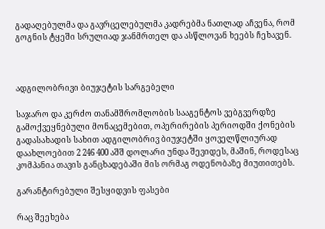გადაღებულმა და გავრცელებულმა კადრებმა ნათლად აჩვენა, რომ გოგნის ტყეში სრულიად ჯანმრთელ და ასწლოვან ხეებს ჩეხავენ.



ადგილობრივი ბიუჯეტის სარგებელი

საჯარო და კერძო თანამშრომლობის სააგენტოს ვებგვერდზე გამოქვეყნებული მონაცემებით, ოპერირების პერიოდში ქონების გადასახადის სახით ადგილობრივ ბიუჯეტში ყოველწლიურად დაახლოებით 2 246 400 აშშ დოლარი უნდა შევიდეს, მაშინ, როდესაც კომპანია თავის განცხადებაში მის ორმაგ ოდენობაზე მიუთითებს.

გარანტირებული შესყიდვის ფასები

რაც შეეხება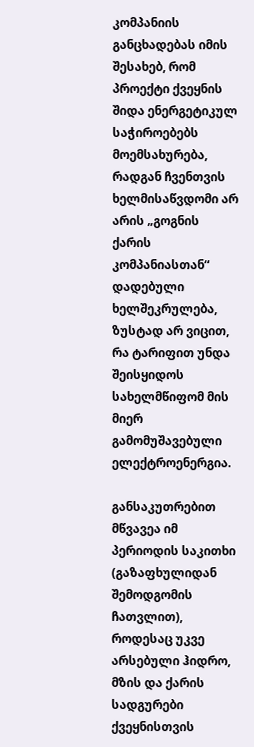კომპანიის განცხადებას იმის შესახებ, რომ პროექტი ქვეყნის შიდა ენერგეტიკულ საჭიროებებს მოემსახურება, რადგან ჩვენთვის ხელმისაწვდომი არ არის „გოგნის ქარის კომპანიასთან“ დადებული ხელშეკრულება, ზუსტად არ ვიცით, რა ტარიფით უნდა შეისყიდოს სახელმწიფომ მის მიერ გამომუშავებული ელექტროენერგია.

განსაკუთრებით მწვავეა იმ პერიოდის საკითხი (გაზაფხულიდან შემოდგომის ჩათვლით), როდესაც უკვე არსებული ჰიდრო, მზის და ქარის სადგურები ქვეყნისთვის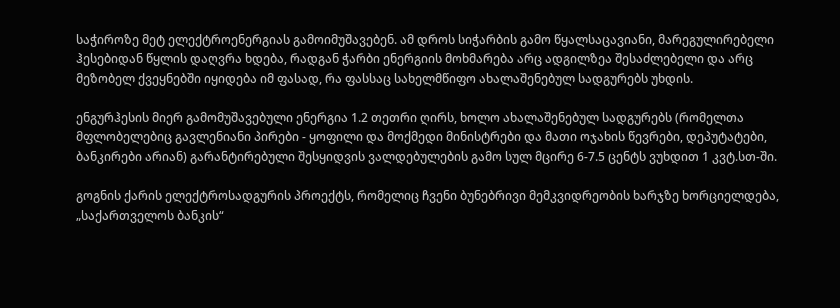საჭიროზე მეტ ელექტროენერგიას გამოიმუშავებენ. ამ დროს სიჭარბის გამო წყალსაცავიანი, მარეგულირებელი ჰესებიდან წყლის დაღვრა ხდება, რადგან ჭარბი ენერგიის მოხმარება არც ადგილზეა შესაძლებელი და არც მეზობელ ქვეყნებში იყიდება იმ ფასად, რა ფასსაც სახელმწიფო ახალაშენებულ სადგურებს უხდის.

ენგურჰესის მიერ გამომუშავებული ენერგია 1.2 თეთრი ღირს, ხოლო ახალაშენებულ სადგურებს (რომელთა მფლობელებიც გავლენიანი პირები - ყოფილი და მოქმედი მინისტრები და მათი ოჯახის წევრები, დეპუტატები, ბანკირები არიან) გარანტირებული შესყიდვის ვალდებულების გამო სულ მცირე 6-7.5 ცენტს ვუხდით 1 კვტ.სთ-ში.

გოგნის ქარის ელექტროსადგურის პროექტს, რომელიც ჩვენი ბუნებრივი მემკვიდრეობის ხარჯზე ხორციელდება, „საქართველოს ბანკის“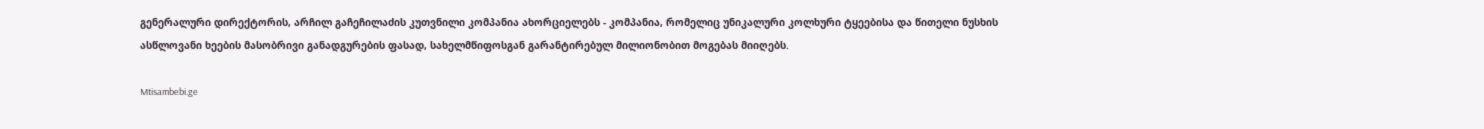გენერალური დირექტორის, არჩილ გაჩეჩილაძის კუთვნილი კომპანია ახორციელებს - კომპანია, რომელიც უნიკალური კოლხური ტყეებისა და წითელი ნუსხის ასწლოვანი ხეების მასობრივი განადგურების ფასად, სახელმწიფოსგან გარანტირებულ მილიონობით მოგებას მიიღებს.

Mtisambebi.ge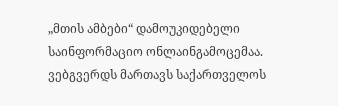„მთის ამბები“ დამოუკიდებელი საინფორმაციო ონლაინგამოცემაა. ვებგვერდს მართავს საქართველოს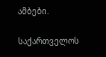ამბები.

საქართველოს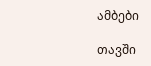ამბები

თავში